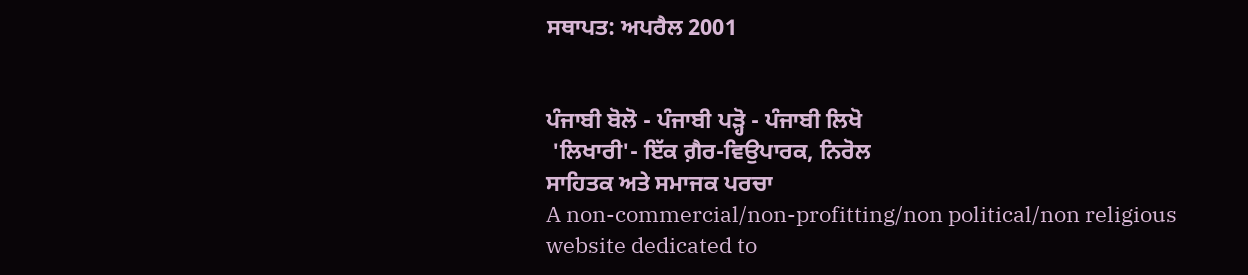ਸਥਾਪਤ: ਅਪਰੈਲ 2001


ਪੰਜਾਬੀ ਬੋਲੋ - ਪੰਜਾਬੀ ਪੜ੍ਹੋ - ਪੰਜਾਬੀ ਲਿਖੋ
 'ਲਿਖਾਰੀ'- ਇੱਕ ਗ਼ੈਰ-ਵਿਉਪਾਰਕ, ਨਿਰੋਲ
ਸਾਹਿਤਕ ਅਤੇ ਸਮਾਜਕ ਪਰਚਾ
A non-commercial/non-profitting/non political/non religious website dedicated to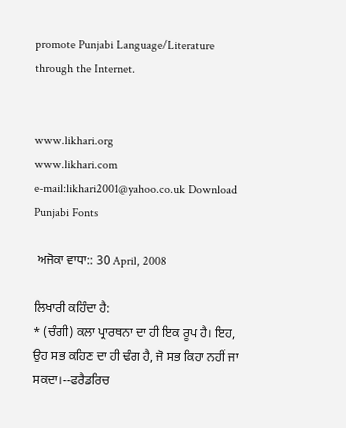promote Punjabi Language/Literature through the Internet.


www.likhari.org
www.likhari.com
e-mail:likhari2001@yahoo.co.uk Download Punjabi Fonts

 ਅਜੋਕਾ ਵਾਧਾ:: 30 April, 2008

ਲਿਖਾਰੀ ਕਹਿੰਦਾ ਹੈ:
* (ਚੰਗੀ) ਕਲਾ ਪ੍ਰਾਰਥਨਾ ਦਾ ਹੀ ਇਕ ਰੂਪ ਹੈ। ਇਹ, ਉਹ ਸਭ ਕਹਿਣ ਦਾ ਹੀ ਢੰਗ ਹੈ, ਜੋ ਸਭ ਕਿਹਾ ਨਹੀਂ ਜਾ ਸਕਦਾ।--ਫਰੈਡਰਿਚ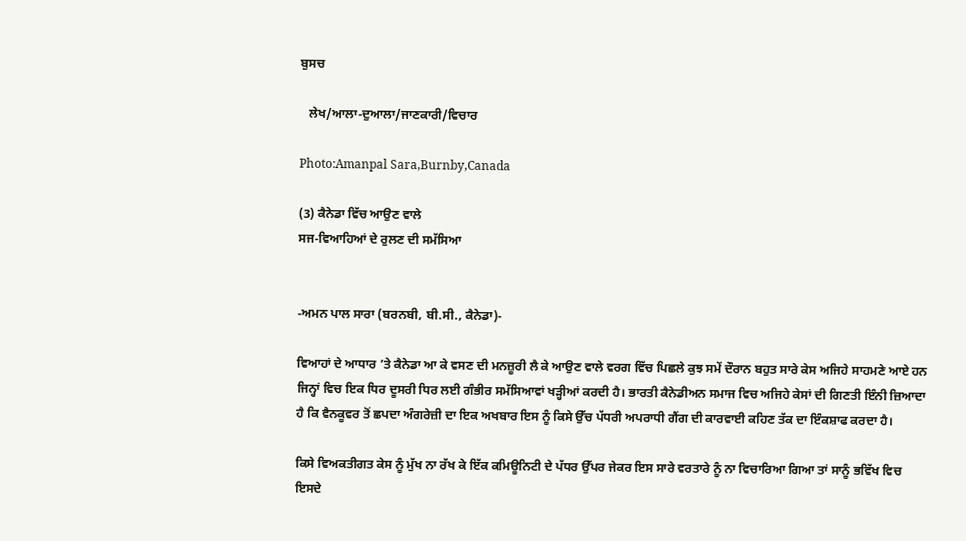ਬੁਸਚ

   ਲੇਖ/ਆਲਾ-ਦੁਆਲਾ/ਜਾਣਕਾਰੀ/ਵਿਚਾਰ

Photo:Amanpal Sara,Burnby,Canada

(3) ਕੈਨੇਡਾ ਵਿੱਚ ਆਉਣ ਵਾਲੇ
ਸਜ-ਵਿਆਹਿਆਂ ਦੇ ਰੁਲਣ ਦੀ ਸਮੱਸਿਆ


-ਅਮਨ ਪਾਲ ਸਾਰਾ (ਬਰਨਬੀ, ਬੀ.ਸੀ., ਕੈਨੇਡਾ)-

ਵਿਆਹਾਂ ਦੇ ਆਧਾਰ ’ਤੇ ਕੈਨੇਡਾ ਆ ਕੇ ਵਸਣ ਦੀ ਮਨਜ਼ੂਰੀ ਲੈ ਕੇ ਆਉਣ ਵਾਲੇ ਵਰਗ ਵਿੱਚ ਪਿਛਲੇ ਕੁਝ ਸਮੇਂ ਦੌਰਾਨ ਬਹੁਤ ਸਾਰੇ ਕੇਸ ਅਜਿਹੇ ਸਾਹਮਣੇ ਆਏ ਹਨ ਜਿਨ੍ਹਾਂ ਵਿਚ ਇਕ ਧਿਰ ਦੂਸਰੀ ਧਿਰ ਲਈ ਗੰਭੀਰ ਸਮੱਸਿਆਵਾਂ ਖੜ੍ਹੀਆਂ ਕਰਦੀ ਹੈ। ਭਾਰਤੀ ਕੈਨੇਡੀਅਨ ਸਮਾਜ ਵਿਚ ਅਜਿਹੇ ਕੇਸਾਂ ਦੀ ਗਿਣਤੀ ਇੰਨੀ ਜ਼ਿਆਦਾ ਹੈ ਕਿ ਵੈਨਕੂਵਰ ਤੋਂ ਛਪਦਾ ਅੰਗਰੇਜ਼ੀ ਦਾ ਇਕ ਅਖਬਾਰ ਇਸ ਨੂੰ ਕਿਸੇ ਉੱਚ ਪੱਧਰੀ ਅਪਰਾਧੀ ਗੈਂਗ ਦੀ ਕਾਰਵਾਈ ਕਹਿਣ ਤੱਕ ਦਾ ਇੰਕਸ਼ਾਫ ਕਰਦਾ ਹੈ।

ਕਿਸੇ ਵਿਅਕਤੀਗਤ ਕੇਸ ਨੂੰ ਮੁੱਖ ਨਾ ਰੱਖ ਕੇ ਇੱਕ ਕਮਿਊਨਿਟੀ ਦੇ ਪੱਧਰ ਉੱਪਰ ਜੇਕਰ ਇਸ ਸਾਰੇ ਵਰਤਾਰੇ ਨੂੰ ਨਾ ਵਿਚਾਰਿਆ ਗਿਆ ਤਾਂ ਸਾਨੂੰ ਭਵਿੱਖ ਵਿਚ ਇਸਦੇ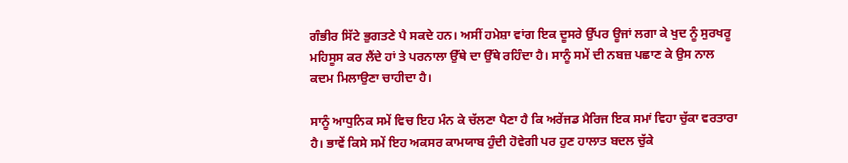ਗੰਭੀਰ ਸਿੱਟੇ ਭੁਗਤਣੇ ਪੈ ਸਕਦੇ ਹਨ। ਅਸੀਂ ਹਮੇਸ਼ਾ ਵਾਂਗ ਇਕ ਦੂਸਰੇ ਉੱਪਰ ਊਜਾਂ ਲਗਾ ਕੇ ਖੁਦ ਨੂੰ ਸੁਰਖਰੂ ਮਹਿਸੂਸ ਕਰ ਲੈਂਦੇ ਹਾਂ ਤੇ ਪਰਨਾਲਾ ਉੱਥੇ ਦਾ ਉੱਥੇ ਰਹਿੰਦਾ ਹੈ। ਸਾਨੂੰ ਸਮੇਂ ਦੀ ਨਬਜ਼ ਪਛਾਣ ਕੇ ਉਸ ਨਾਲ ਕਦਮ ਮਿਲਾਉਣਾ ਚਾਹੀਦਾ ਹੈ।

ਸਾਨੂੰ ਆਧੁਨਿਕ ਸਮੇਂ ਵਿਚ ਇਹ ਮੰਨ ਕੇ ਚੱਲਣਾ ਪੈਣਾ ਹੈ ਕਿ ਅਰੇਂਜਡ ਮੈਰਿਜ ਇਕ ਸਮਾਂ ਵਿਹਾ ਚੁੱਕਾ ਵਰਤਾਰਾ ਹੈ। ਭਾਵੇਂ ਕਿਸੇ ਸਮੇਂ ਇਹ ਅਕਸਰ ਕਾਮਯਾਬ ਹੁੰਦੀ ਹੋਵੇਗੀ ਪਰ ਹੁਣ ਹਾਲਾਤ ਬਦਲ ਚੁੱਕੇ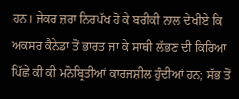ਹਨ। ਜੇਕਰ ਜ਼ਰਾ ਨਿਰਪੱਖ ਹੋ ਕੇ ਬਰੀਕੀ ਨਾਲ ਦੇਖੀਏ ਕਿ ਅਕਸਰ ਕੈਨੇਡਾ ਤੋਂ ਭਾਰਤ ਜਾ ਕੇ ਸਾਥੀ ਲੱਭਣ ਦੀ ਕਿਰਿਆ ਪਿੱਛੇ ਕੀ ਕੀ ਮਨੋਬ੍ਰਿਤੀਆਂ ਕਾਰਜਸ਼ੀਲ ਹੁੰਦੀਆਂ ਹਨ; ਸੱਭ ਤੋਂ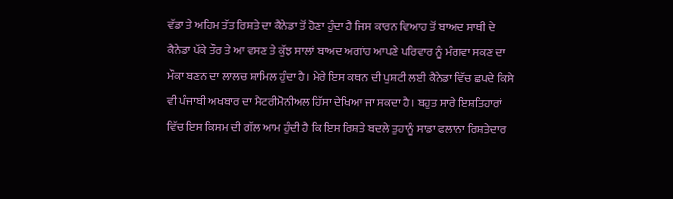ਵੱਡਾ ਤੇ ਅਹਿਮ ਤੱਤ ਰਿਸ਼ਤੇ ਦਾ ਕੈਨੇਡਾ ਤੋਂ ਹੋਣਾ ਹੁੰਦਾ ਹੈ ਜਿਸ ਕਾਰਨ ਵਿਆਹ ਤੋਂ ਬਾਅਦ ਸਾਥੀ ਦੇ ਕੈਨੇਡਾ ਪੱਕੇ ਤੌਰ ਤੇ ਆ ਵਸਣ ਤੇ ਕੁੱਝ ਸਾਲਾਂ ਬਾਅਦ ਅਗਾਂਹ ਆਪਣੇ ਪਰਿਵਾਰ ਨੂੰ ਮੰਗਵਾ ਸਕਣ ਦਾ ਮੌਕਾ ਬਣਨ ਦਾ ਲਾਲਚ ਸ਼ਾਮਿਲ ਹੁੰਦਾ ਹੈ। ਮੇਰੇ ਇਸ ਕਥਨ ਦੀ ਪੁਸ਼ਟੀ ਲਈ ਕੈਨੇਡਾ ਵਿੱਚ ਛਪਦੇ ਕਿਸੇ ਵੀ ਪੰਜਾਬੀ ਅਖਬਾਰ ਦਾ ਮੈਟਰੀਮੋਨੀਅਲ ਹਿੱਸਾ ਦੇਖਿਆ ਜਾ ਸਕਦਾ ਹੈ। ਬਹੁਤ ਸਾਰੇ ਇਸ਼ਤਿਹਾਰਾਂ ਵਿੱਚ ਇਸ ਕਿਸਮ ਦੀ ਗੱਲ ਆਮ ਹੁੰਦੀ ਹੈ ਕਿ ਇਸ ਰਿਸ਼ਤੇ ਬਦਲੇ ਤੁਹਾਨੂੰ ਸਾਡਾ ਫਲਾਨਾ ਰਿਸ਼ਤੇਦਾਰ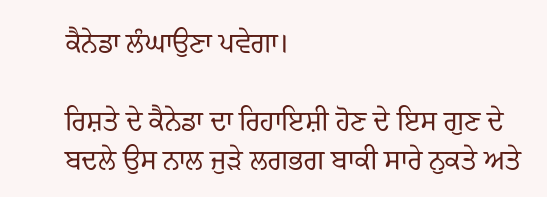ਕੈਨੇਡਾ ਲੰਘਾਉਣਾ ਪਵੇਗਾ।

ਰਿਸ਼ਤੇ ਦੇ ਕੈਨੇਡਾ ਦਾ ਰਿਹਾਇਸ਼ੀ ਹੋਣ ਦੇ ਇਸ ਗੁਣ ਦੇ ਬਦਲੇ ਉਸ ਨਾਲ ਜੁੜੇ ਲਗਭਗ ਬਾਕੀ ਸਾਰੇ ਨੁਕਤੇ ਅਤੇ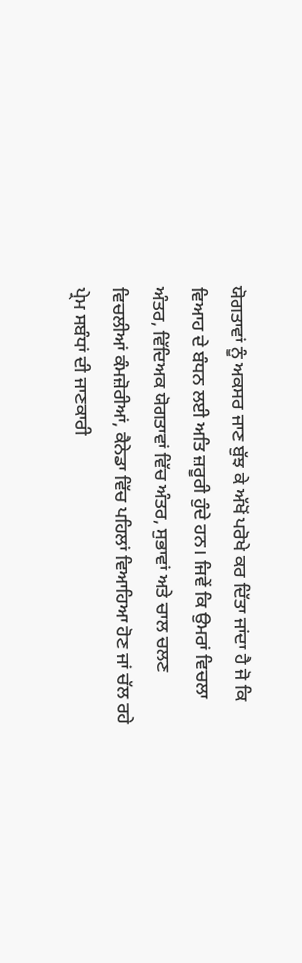ਯੋਗਤਾਵਾਂ ਨੂੰ ਅਕਸਰ ਜਾਣ ਬੁੱਝ ਕੇ ਅੱਖੋਂ ਪਰੋਖੇ ਕਰ ਦਿੱਤਾ ਜਾਂਦਾ ਹੈ ਜੋ ਕਿ ਵਿਆਹ ਦੇ ਬੰਧਨ ਲਈ ਅਤਿ ਜ਼ਰੂਰੀ ਹੁੰਦੇ ਹਨ। ਜਿਵੇਂ ਕਿ ਉਮਰਾਂ ਵਿਚਲਾ ਅੰਤਰ, ਵਿੱਦਿਅਕ ਯੋਗਤਾਵਾਂ ਵਿੱਚ ਅੰਤਰ, ਸੁਭਾਵਾਂ ਅਤੇ ਚਾਲ ਚਲਣ ਵਿਚਲੀਆਂ ਕੰਮਜ਼ੋਰੀਆਂ, ਕੈਨੇਡਾ ਵਿੱਚ ਪਹਿਲਾਂ ਵਿਆਹਿਆ ਹੋਣ ਜਾਂ ਚੱਲ ਰਹੇ ਪ੍ਰੇਮ ਸਬੰਧਾਂ ਦੀ ਜਾਣਕਾਰੀ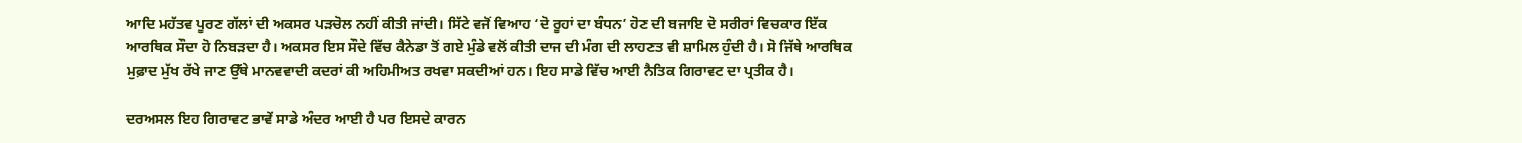ਆਦਿ ਮਹੱਤਵ ਪੂਰਣ ਗੱਲਾਂ ਦੀ ਅਕਸਰ ਪੜਚੋਲ ਨਹੀਂ ਕੀਤੀ ਜਾਂਦੀ। ਸਿੱਟੇ ਵਜੋਂ ਵਿਆਹ ‘ਦੋ ਰੂਹਾਂ ਦਾ ਬੰਧਨ’ ਹੋਣ ਦੀ ਬਜਾਇ ਦੋ ਸਰੀਰਾਂ ਵਿਚਕਾਰ ਇੱਕ ਆਰਥਿਕ ਸੌਦਾ ਹੋ ਨਿਬੜਦਾ ਹੈ। ਅਕਸਰ ਇਸ ਸੌਦੇ ਵਿੱਚ ਕੈਨੇਡਾ ਤੋਂ ਗਏ ਮੁੰਡੇ ਵਲੋਂ ਕੀਤੀ ਦਾਜ ਦੀ ਮੰਗ ਦੀ ਲਾਹਣਤ ਵੀ ਸ਼ਾਮਿਲ ਹੁੰਦੀ ਹੈ। ਸੋ ਜਿੱਥੇ ਆਰਥਿਕ ਮੁਫ਼ਾਦ ਮੁੱਖ ਰੱਖੇ ਜਾਣ ਉੱਥੇ ਮਾਨਵਵਾਦੀ ਕਦਰਾਂ ਕੀ ਅਹਿਮੀਅਤ ਰਖਵਾ ਸਕਦੀਆਂ ਹਨ। ਇਹ ਸਾਡੇ ਵਿੱਚ ਆਈ ਨੈਤਿਕ ਗਿਰਾਵਟ ਦਾ ਪ੍ਰਤੀਕ ਹੈ।

ਦਰਅਸਲ ਇਹ ਗਿਰਾਵਟ ਭਾਵੇਂ ਸਾਡੇ ਅੰਦਰ ਆਈ ਹੈ ਪਰ ਇਸਦੇ ਕਾਰਨ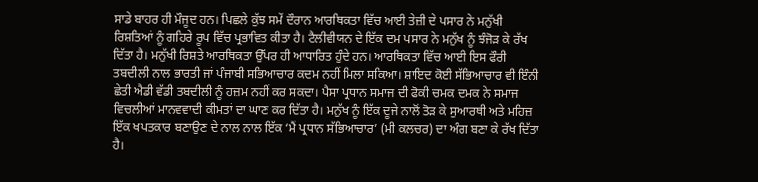ਸਾਡੇ ਬਾਹਰ ਹੀ ਮੌਜੂਦ ਹਨ। ਪਿਛਲੇ ਕੁੱਝ ਸਮੇਂ ਦੌਰਾਨ ਆਰਥਿਕਤਾ ਵਿੱਚ ਆਈ ਤੇਜ਼ੀ ਦੇ ਪਸਾਰ ਨੇ ਮਨੁੱਖੀ ਰਿਸ਼ਤਿਆਂ ਨੂੰ ਗਹਿਰੇ ਰੂਪ ਵਿੱਚ ਪ੍ਰਭਾਵਿਤ ਕੀਤਾ ਹੈ। ਟੈਲੀਵੀਯਨ ਦੇ ਇੱਕ ਦਮ ਪਸਾਰ ਨੇ ਮਨੁੱਖ ਨੂੰ ਝੰਜੋੜ ਕੇ ਰੱਖ ਦਿੱਤਾ ਹੈ। ਮਨੁੱਖੀ ਰਿਸ਼ਤੇ ਆਰਥਿਕਤਾ ਉੱਪਰ ਹੀ ਆਧਾਰਿਤ ਹੁੰਦੇ ਹਨ। ਆਰਥਿਕਤਾ ਵਿੱਚ ਆਈ ਇਸ ਫੌਰੀ ਤਬਦੀਲੀ ਨਾਲ ਭਾਰਤੀ ਜਾਂ ਪੰਜਾਬੀ ਸਭਿਆਚਾਰ ਕਦਮ ਨਹੀਂ ਮਿਲਾ ਸਕਿਆ। ਸ਼ਾਇਦ ਕੋਈ ਸੱਭਿਆਚਾਰ ਵੀ ਇੰਨੀ ਛੇਤੀ ਐਡੀ ਵੱਡੀ ਤਬਦੀਲੀ ਨੂੰ ਹਜ਼ਮ ਨਹੀਂ ਕਰ ਸਕਦਾ। ਪੈਸਾ ਪ੍ਰਧਾਨ ਸਮਾਜ ਦੀ ਫੋਕੀ ਚਮਕ ਦਮਕ ਨੇ ਸਮਾਜ ਵਿਚਲੀਆਂ ਮਾਨਵਵਾਦੀ ਕੀਮਤਾਂ ਦਾ ਘਾਣ ਕਰ ਦਿੱਤਾ ਹੈ। ਮਨੁੱਖ ਨੂੰ ਇੱਕ ਦੂਜੇ ਨਾਲੋਂ ਤੋੜ ਕੇ ਸੁਆਰਥੀ ਅਤੇ ਮਹਿਜ਼ ਇੱਕ ਖਪਤਕਾਰ ਬਣਾਉਣ ਦੇ ਨਾਲ ਨਾਲ ਇੱਕ ‘ਮੈਂ ਪ੍ਰਧਾਨ ਸੱਭਿਆਚਾਰ’ (ਮੀ ਕਲਚਰ) ਦਾ ਅੰਗ ਬਣਾ ਕੇ ਰੱਖ ਦਿੱਤਾ ਹੈ।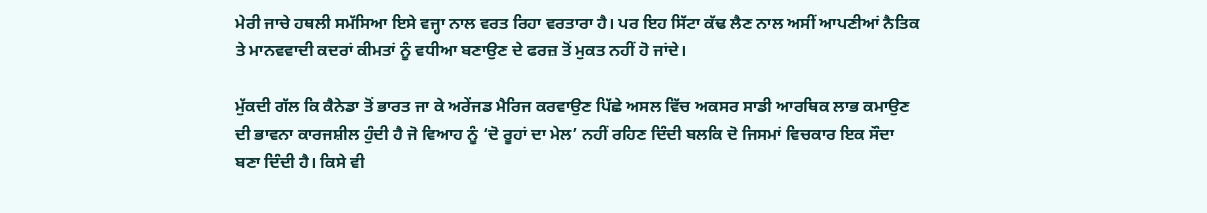ਮੇਰੀ ਜਾਚੇ ਹਥਲੀ ਸਮੱਸਿਆ ਇਸੇ ਵਜ੍ਹਾ ਨਾਲ ਵਰਤ ਰਿਹਾ ਵਰਤਾਰਾ ਹੈ। ਪਰ ਇਹ ਸਿੱਟਾ ਕੱਢ ਲੈਣ ਨਾਲ ਅਸੀਂ ਆਪਣੀਆਂ ਨੈਤਿਕ ਤੇ ਮਾਨਵਵਾਦੀ ਕਦਰਾਂ ਕੀਮਤਾਂ ਨੂੰ ਵਧੀਆ ਬਣਾਉਣ ਦੇ ਫਰਜ਼ ਤੋਂ ਮੁਕਤ ਨਹੀਂ ਹੋ ਜਾਂਦੇ।

ਮੁੱਕਦੀ ਗੱਲ ਕਿ ਕੈਨੇਡਾ ਤੋਂ ਭਾਰਤ ਜਾ ਕੇ ਅਰੇਂਜਡ ਮੈਰਿਜ ਕਰਵਾਉਣ ਪਿੱਛੇ ਅਸਲ ਵਿੱਚ ਅਕਸਰ ਸਾਡੀ ਆਰਥਿਕ ਲਾਭ ਕਮਾਉਣ ਦੀ ਭਾਵਨਾ ਕਾਰਜਸ਼ੀਲ ਹੁੰਦੀ ਹੈ ਜੋ ਵਿਆਹ ਨੂੰ ‘ਦੋ ਰੂਹਾਂ ਦਾ ਮੇਲ’ ਨਹੀਂ ਰਹਿਣ ਦਿੰਦੀ ਬਲਕਿ ਦੋ ਜਿਸਮਾਂ ਵਿਚਕਾਰ ਇਕ ਸੌਦਾ ਬਣਾ ਦਿੰਦੀ ਹੈ। ਕਿਸੇ ਵੀ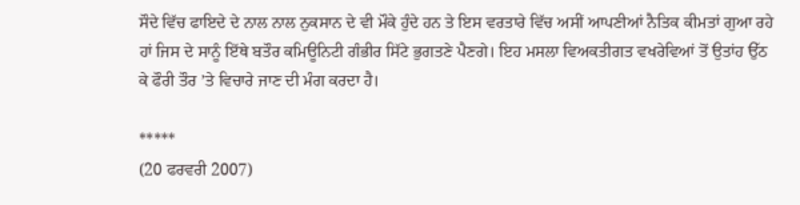ਸੌਦੇ ਵਿੱਚ ਫਾਇਦੇ ਦੇ ਨਾਲ ਨਾਲ ਨੁਕਸਾਨ ਦੇ ਵੀ ਮੌਕੇ ਹੁੰਦੇ ਹਨ ਤੇ ਇਸ ਵਰਤਾਰੇ ਵਿੱਚ ਅਸੀਂ ਆਪਣੀਆਂ ਨੈਤਿਕ ਕੀਮਤਾਂ ਗੁਆ ਰਹੇ ਹਾਂ ਜਿਸ ਦੇ ਸਾਨੂੰ ਇੱਥੇ ਬਤੌਰ ਕਮਿਊਨਿਟੀ ਗੰਭੀਰ ਸਿੱਟੇ ਭੁਗਤਣੇ ਪੈਣਗੇ। ਇਹ ਮਸਲਾ ਵਿਅਕਤੀਗਤ ਵਖਰੇਵਿਆਂ ਤੋਂ ਉਤਾਂਹ ਉੱਠ ਕੇ ਫੌਰੀ ਤੌਰ ’ਤੇ ਵਿਚਾਰੇ ਜਾਣ ਦੀ ਮੰਗ ਕਰਦਾ ਹੈ।

*****
(20 ਫਰਵਰੀ 2007)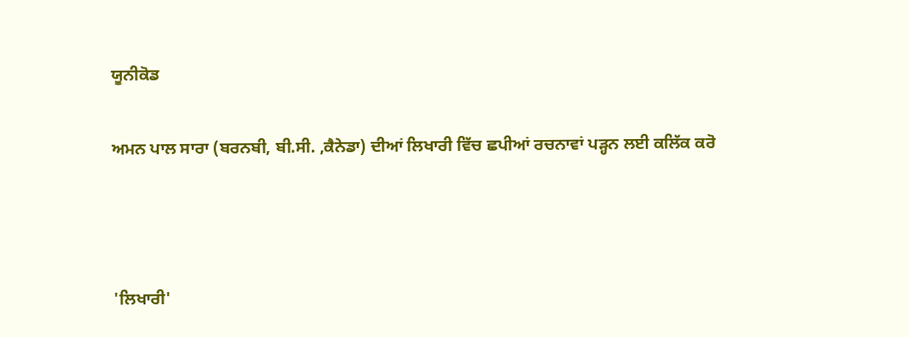ਯੂਨੀਕੋਡ

ਅਮਨ ਪਾਲ ਸਾਰਾ (ਬਰਨਬੀ, ਬੀ.ਸੀ. ,ਕੈਨੇਡਾ) ਦੀਆਂ ਲਿਖਾਰੀ ਵਿੱਚ ਛਪੀਆਂ ਰਚਨਾਵਾਂ ਪੜ੍ਹਨ ਲਈ ਕਲਿੱਕ ਕਰੋ



'ਲਿਖਾਰੀ'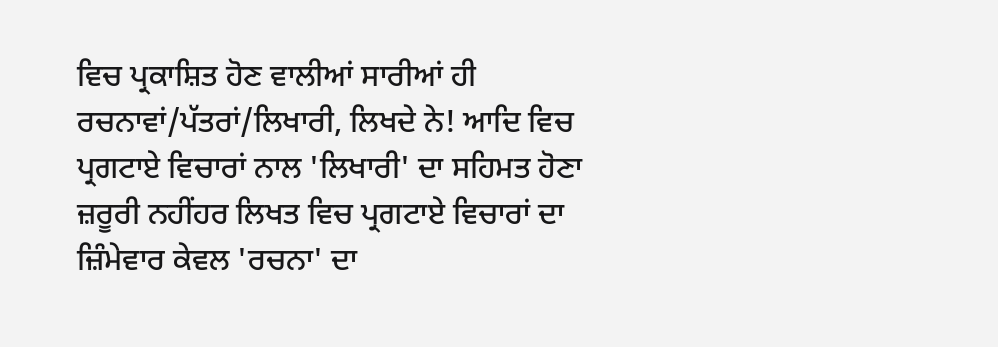ਵਿਚ ਪ੍ਰਕਾਸ਼ਿਤ ਹੋਣ ਵਾਲੀਆਂ ਸਾਰੀਆਂ ਹੀ ਰਚਨਾਵਾਂ/ਪੱਤਰਾਂ/ਲਿਖਾਰੀ, ਲਿਖਦੇ ਨੇ! ਆਦਿ ਵਿਚ ਪ੍ਰਗਟਾਏ ਵਿਚਾਰਾਂ ਨਾਲ 'ਲਿਖਾਰੀ' ਦਾ ਸਹਿਮਤ ਹੋਣਾ ਜ਼ਰੂਰੀ ਨਹੀਂਹਰ ਲਿਖਤ ਵਿਚ ਪ੍ਰਗਟਾਏ ਵਿਚਾਰਾਂ ਦਾ ਜ਼ਿੰਮੇਵਾਰ ਕੇਵਲ 'ਰਚਨਾ' ਦਾ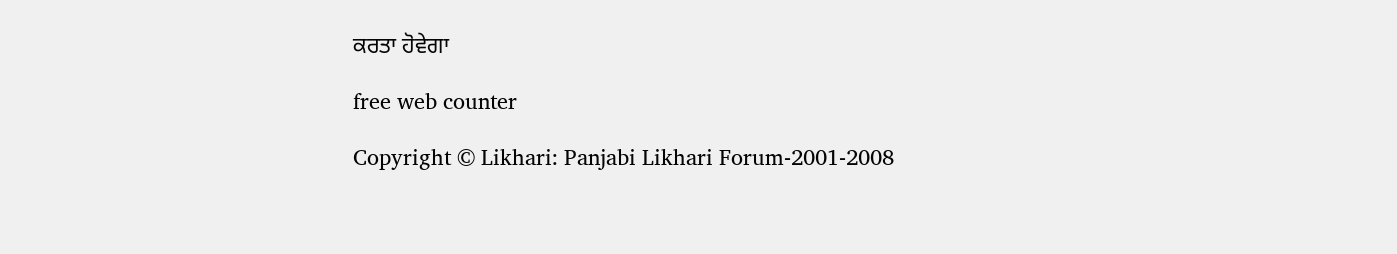ਕਰਤਾ ਹੋਵੇਗਾ

free web counter

Copyright © Likhari: Panjabi Likhari Forum-2001-2008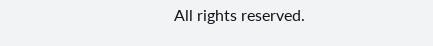All rights reserved.